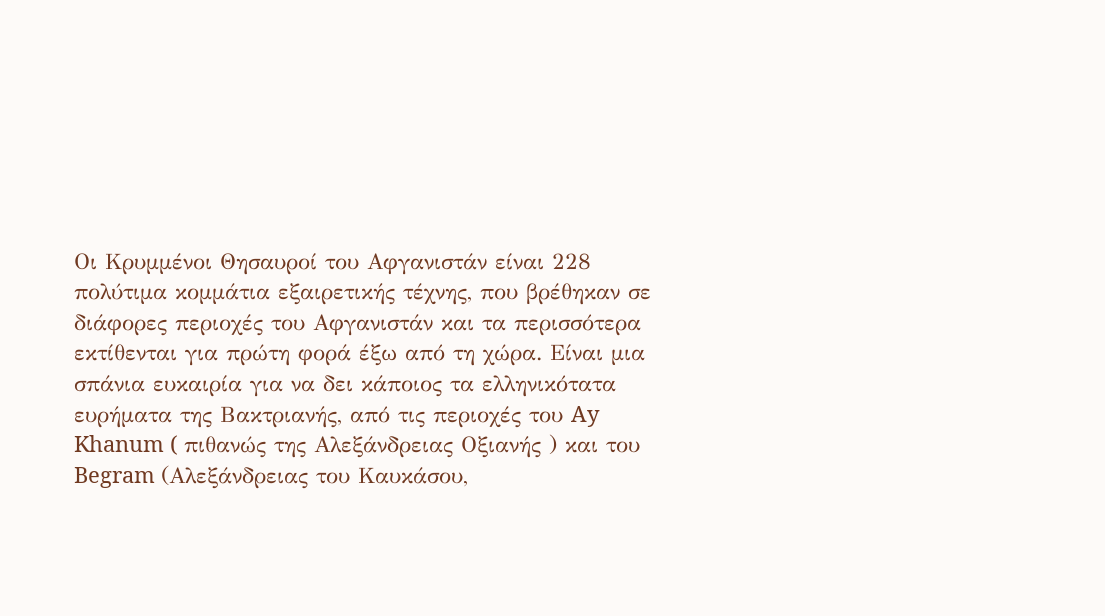Οι Κρυμμένοι Θησαυροί του Αφγανιστάν είναι 228 πολύτιμα κομμάτια εξαιρετικής τέχνης, που βρέθηκαν σε διάφορες περιοχές του Αφγανιστάν και τα περισσότερα εκτίθενται για πρώτη φορά έξω από τη χώρα. Είναι μια σπάνια ευκαιρία για να δει κάποιος τα ελληνικότατα ευρήματα της Βακτριανής, από τις περιοχές του Ay Khanum ( πιθανώς της Αλεξάνδρειας Οξιανής ) και του Begram (Αλεξάνδρειας του Καυκάσου,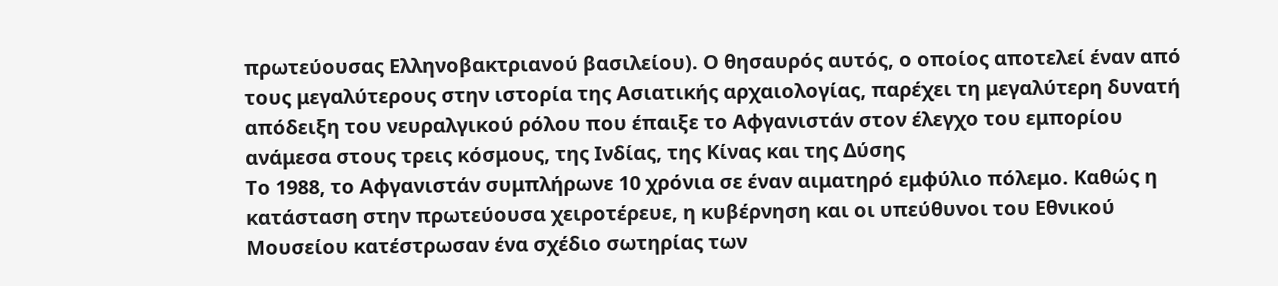πρωτεύουσας Ελληνοβακτριανού βασιλείου). Ο θησαυρός αυτός, ο οποίος αποτελεί έναν από τους μεγαλύτερους στην ιστορία της Ασιατικής αρχαιολογίας, παρέχει τη μεγαλύτερη δυνατή απόδειξη του νευραλγικού ρόλου που έπαιξε το Αφγανιστάν στον έλεγχο του εμπορίου ανάμεσα στους τρεις κόσμους, της Ινδίας, της Κίνας και της Δύσης
Το 1988, το Αφγανιστάν συμπλήρωνε 10 χρόνια σε έναν αιματηρό εμφύλιο πόλεμο. Καθώς η κατάσταση στην πρωτεύουσα χειροτέρευε, η κυβέρνηση και οι υπεύθυνοι του Εθνικού Μουσείου κατέστρωσαν ένα σχέδιο σωτηρίας των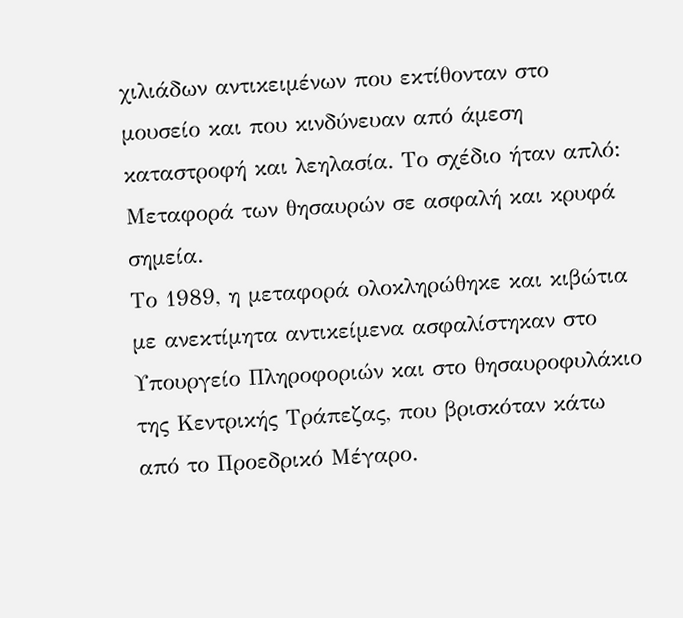χιλιάδων αντικειμένων που εκτίθονταν στο μουσείο και που κινδύνευαν από άμεση καταστροφή και λεηλασία. Το σχέδιο ήταν απλό: Μεταφορά των θησαυρών σε ασφαλή και κρυφά σημεία.
Το 1989, η μεταφορά ολοκληρώθηκε και κιβώτια με ανεκτίμητα αντικείμενα ασφαλίστηκαν στο Υπουργείο Πληροφοριών και στο θησαυροφυλάκιο της Κεντρικής Τράπεζας, που βρισκόταν κάτω από το Προεδρικό Μέγαρο.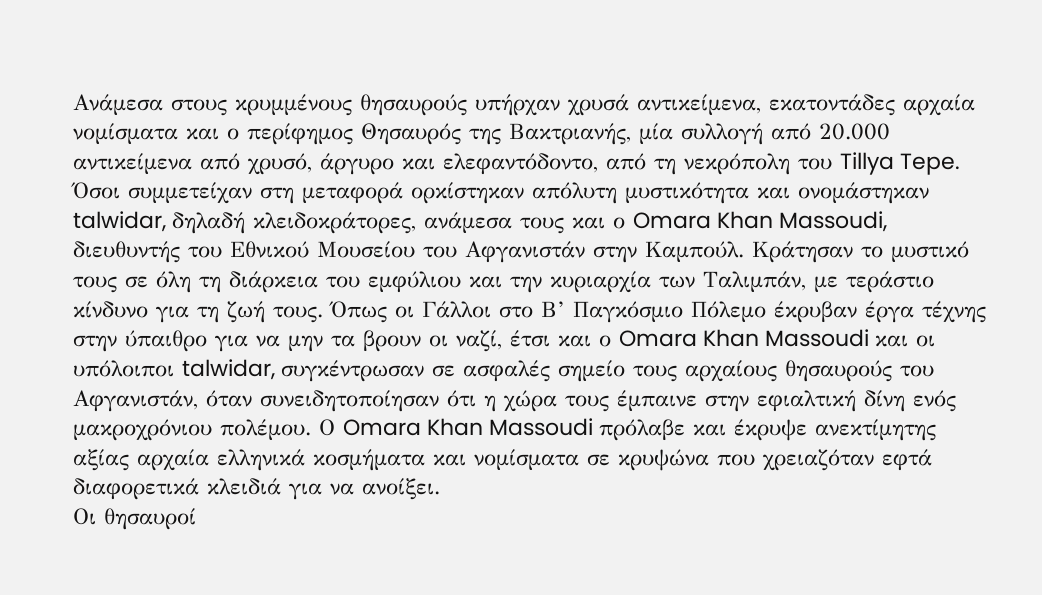Ανάμεσα στους κρυμμένους θησαυρούς υπήρχαν χρυσά αντικείμενα, εκατοντάδες αρχαία νομίσματα και ο περίφημος Θησαυρός της Βακτριανής, μία συλλογή από 20.000 αντικείμενα από χρυσό, άργυρο και ελεφαντόδοντο, από τη νεκρόπολη του Tillya Tepe.
Όσοι συμμετείχαν στη μεταφορά ορκίστηκαν απόλυτη μυστικότητα και ονομάστηκαν talwidar, δηλαδή κλειδοκράτορες, ανάμεσα τους και ο Omara Khan Massoudi, διευθυντής του Εθνικού Μουσείου του Αφγανιστάν στην Καμπούλ. Κράτησαν το μυστικό τους σε όλη τη διάρκεια του εμφύλιου και την κυριαρχία των Ταλιμπάν, με τεράστιο κίνδυνο για τη ζωή τους. Όπως οι Γάλλοι στο Β’ Παγκόσμιο Πόλεμο έκρυβαν έργα τέχνης στην ύπαιθρο για να μην τα βρουν οι ναζί, έτσι και ο Omara Khan Massoudi και οι υπόλοιποι talwidar, συγκέντρωσαν σε ασφαλές σημείο τους αρχαίους θησαυρούς του Αφγανιστάν, όταν συνειδητοποίησαν ότι η χώρα τους έμπαινε στην εφιαλτική δίνη ενός μακροχρόνιου πολέμου. Ο Omara Khan Massoudi πρόλαβε και έκρυψε ανεκτίμητης αξίας αρχαία ελληνικά κοσμήματα και νομίσματα σε κρυψώνα που χρειαζόταν εφτά διαφορετικά κλειδιά για να ανοίξει.
Οι θησαυροί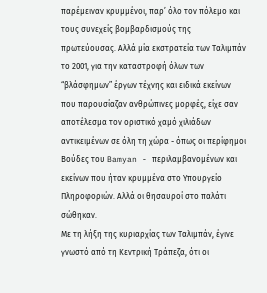παρέμειναν κρυμμένοι, παρ’ όλο τον πόλεμο και τους συνεχείς βομβαρδισμούς της πρωτεύουσας. Αλλά μία εκστρατεία των Ταλιμπάν το 2001, για την καταστροφή όλων των “βλάσφημων” έργων τέχνης και ειδικά εκείνων που παρουσίαζαν ανθρώπινες μορφές, είχε σαν αποτέλεσμα τον οριστικό χαμό χιλιάδων αντικειμένων σε όλη τη χώρα - όπως οι περίφημοι Βούδες του Bamyan - περιλαμβανομένων και εκείνων που ήταν κρυμμένα στο Υπουργείο Πληροφοριών. Αλλά οι θησαυροί στο παλάτι σώθηκαν.
Με τη λήξη της κυριαρχίας των Ταλιμπάν, έγινε γνωστό από τη Κεντρική Τράπεζα, ότι οι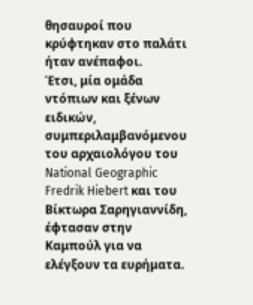θησαυροί που κρύφτηκαν στο παλάτι ήταν ανέπαφοι.
Έτσι, μία ομάδα ντόπιων και ξένων ειδικών, συμπεριλαμβανόμενου του αρχαιολόγου του National Geographic Fredrik Hiebert και του Βίκτωρα Σαρηγιαννίδη, έφτασαν στην Καμπούλ για να ελέγξουν τα ευρήματα.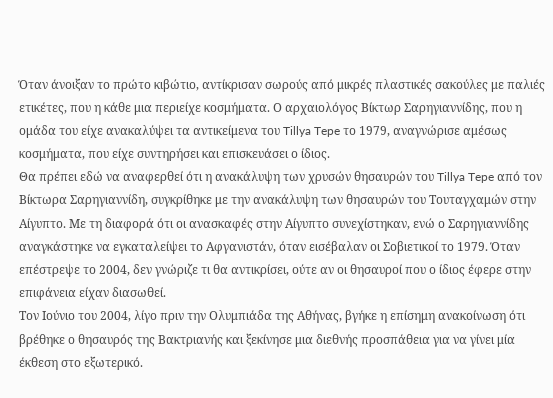Όταν άνοιξαν το πρώτο κιβώτιο, αντίκρισαν σωρούς από μικρές πλαστικές σακούλες με παλιές ετικέτες, που η κάθε μια περιείχε κοσμήματα. Ο αρχαιολόγος Βίκτωρ Σαρηγιαννίδης, που η ομάδα του είχε ανακαλύψει τα αντικείμενα του Tillya Tepe το 1979, αναγνώρισε αμέσως κοσμήματα, που είχε συντηρήσει και επισκευάσει ο ίδιος.
Θα πρέπει εδώ να αναφερθεί ότι η ανακάλυψη των χρυσών θησαυρών του Tillya Tepe από τον Βίκτωρα Σαρηγιαννίδη, συγκρίθηκε με την ανακάλυψη των θησαυρών του Τουταγχαμών στην Αίγυπτο. Με τη διαφορά ότι οι ανασκαφές στην Αίγυπτο συνεχίστηκαν, ενώ ο Σαρηγιαννίδης αναγκάστηκε να εγκαταλείψει το Αφγανιστάν, όταν εισέβαλαν οι Σοβιετικοί το 1979. Όταν επέστρεψε το 2004, δεν γνώριζε τι θα αντικρίσει, ούτε αν οι θησαυροί που ο ίδιος έφερε στην επιφάνεια είχαν διασωθεί.
Τον Ιούνιο του 2004, λίγο πριν την Ολυμπιάδα της Αθήνας, βγήκε η επίσημη ανακοίνωση ότι βρέθηκε ο θησαυρός της Βακτριανής και ξεκίνησε μια διεθνής προσπάθεια για να γίνει μία έκθεση στο εξωτερικό.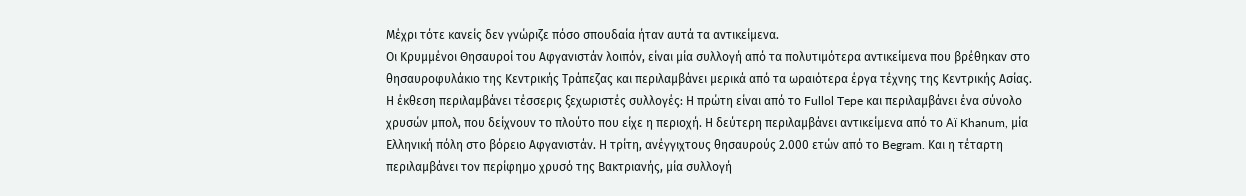Μέχρι τότε κανείς δεν γνώριζε πόσο σπουδαία ήταν αυτά τα αντικείμενα.
Οι Κρυμμένοι Θησαυροί του Αφγανιστάν λοιπόν, είναι μία συλλογή από τα πολυτιμότερα αντικείμενα που βρέθηκαν στο θησαυροφυλάκιο της Κεντρικής Τράπεζας και περιλαμβάνει μερικά από τα ωραιότερα έργα τέχνης της Κεντρικής Ασίας.
Η έκθεση περιλαμβάνει τέσσερις ξεχωριστές συλλογές: Η πρώτη είναι από το Fullol Tepe και περιλαμβάνει ένα σύνολο χρυσών μπολ, που δείχνουν το πλούτο που είχε η περιοχή. Η δεύτερη περιλαμβάνει αντικείμενα από το Aï Khanum, μία Ελληνική πόλη στο βόρειο Αφγανιστάν. Η τρίτη, ανέγγιχτους θησαυρούς 2.000 ετών από το Begram. Και η τέταρτη περιλαμβάνει τον περίφημο χρυσό της Βακτριανής, μία συλλογή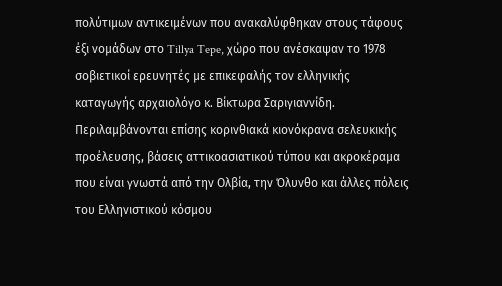πολύτιμων αντικειμένων που ανακαλύφθηκαν στους τάφους έξι νομάδων στο Tillya Tepe, χώρο που ανέσκαψαν το 1978 σοβιετικοί ερευνητές με επικεφαλής τον ελληνικής καταγωγής αρχαιολόγο κ. Βίκτωρα Σαριγιαννίδη.
Περιλαμβάνονται επίσης κορινθιακά κιονόκρανα σελευκικής προέλευσης, βάσεις αττικοασιατικού τύπου και ακροκέραμα που είναι γνωστά από την Ολβία, την Όλυνθο και άλλες πόλεις του Ελληνιστικού κόσμου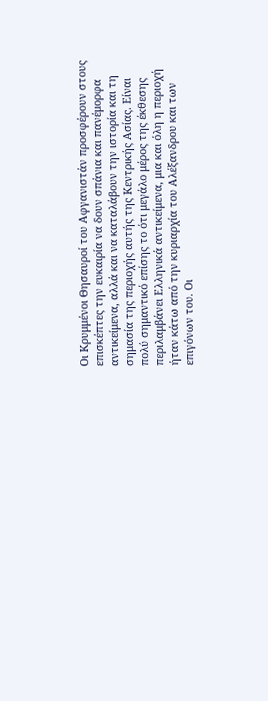Οι Κρυμμένοι Θησαυροί του Αφγανιστάν προσφέρουν στους επισκέπτες την ευκαιρία να δουν σπάνια και πανέμορφα αντικείμενα, αλλά και να καταλάβουν την ιστορία και τη σημασία της περιοχής αυτής της Κεντρικής Ασίας. Είναι πολύ σημαντικό επίσης το ότι μεγάλο μέρος της έκθεσης περιλαμβάνει Ελληνικά αντικείμενα, μια και όλη η περιοχή ήταν κάτω από την κυριαρχία του Αλέξανδρου και των επιγόνων του. Οι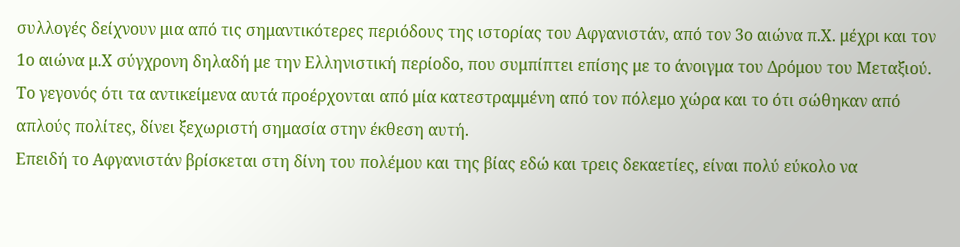συλλογές δείχνουν μια από τις σημαντικότερες περιόδους της ιστορίας του Αφγανιστάν, από τον 3ο αιώνα π.Χ. μέχρι και τον 1ο αιώνα μ.Χ σύγχρονη δηλαδή με την Ελληνιστική περίοδο, που συμπίπτει επίσης με το άνοιγμα του Δρόμου του Μεταξιού.
Το γεγονός ότι τα αντικείμενα αυτά προέρχονται από μία κατεστραμμένη από τον πόλεμο χώρα και το ότι σώθηκαν από απλούς πολίτες, δίνει ξεχωριστή σημασία στην έκθεση αυτή.
Επειδή το Αφγανιστάν βρίσκεται στη δίνη του πολέμου και της βίας εδώ και τρεις δεκαετίες, είναι πολύ εύκολο να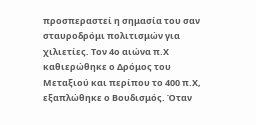προσπεραστεί η σημασία του σαν σταυροδρόμι πολιτισμών για χιλιετίες. Τον 4ο αιώνα π.Χ καθιερώθηκε ο Δρόμος του Μεταξιού και περίπου το 400 π.Χ, εξαπλώθηκε ο Βουδισμός. Όταν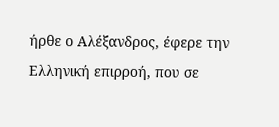ήρθε ο Αλέξανδρος, έφερε την Ελληνική επιρροή, που σε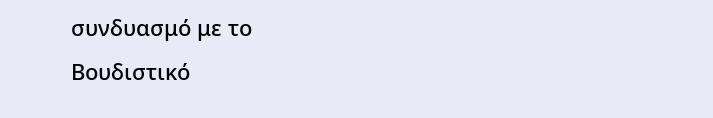συνδυασμό με το Βουδιστικό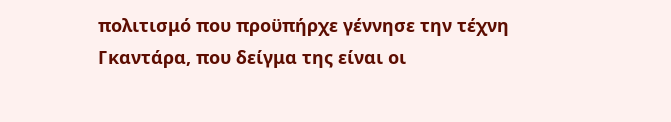πολιτισμό που προϋπήρχε γέννησε την τέχνη Γκαντάρα, που δείγμα της είναι οι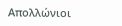Απολλώνιοι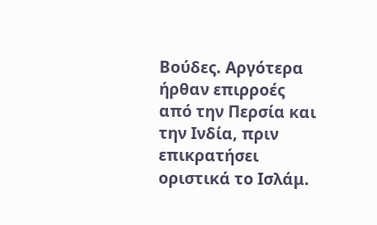Βούδες. Αργότερα ήρθαν επιρροές από την Περσία και την Ινδία, πριν επικρατήσει οριστικά το Ισλάμ.